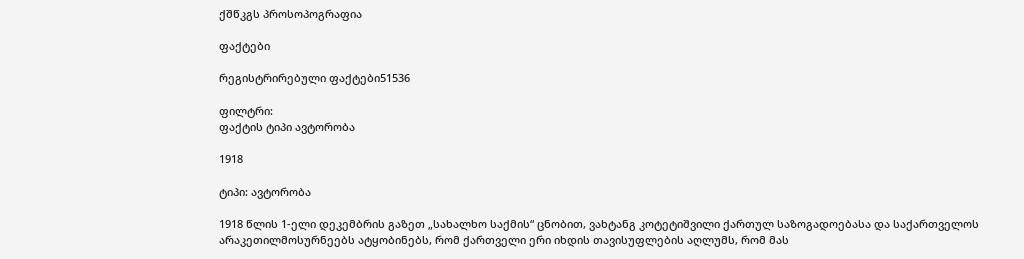ქშწკგს პროსოპოგრაფია

ფაქტები

რეგისტრირებული ფაქტები51536

ფილტრი:
ფაქტის ტიპი ავტორობა

1918

ტიპი: ავტორობა

1918 წლის 1-ელი დეკემბრის გაზეთ „სახალხო საქმის“ ცნობით, ვახტანგ კოტეტიშვილი ქართულ საზოგადოებასა და საქართველოს არაკეთილმოსურნეებს ატყობინებს, რომ ქართველი ერი იხდის თავისუფლების აღლუმს, რომ მას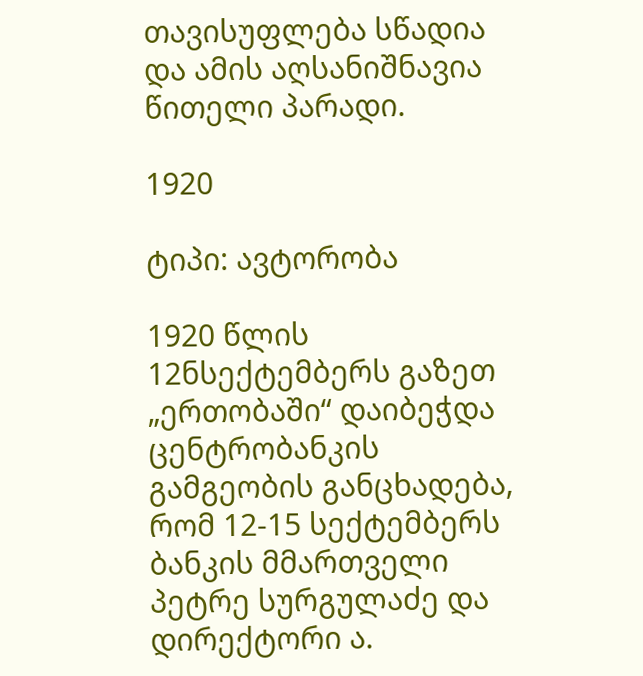თავისუფლება სწადია და ამის აღსანიშნავია წითელი პარადი.

1920

ტიპი: ავტორობა

1920 წლის 12ნსექტემბერს გაზეთ „ერთობაში“ დაიბეჭდა ცენტრობანკის გამგეობის განცხადება, რომ 12-15 სექტემბერს ბანკის მმართველი პეტრე სურგულაძე და დირექტორი ა.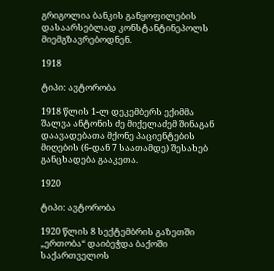გრიგოლია ბანკის განყოფილების დასაარსებლად კონსტანტინეპოლს მიემგზავრებოდნენ.

1918

ტიპი: ავტორობა

1918 წლის 1-ლ დეკემბერს ექიმმა შალვა ანტონის ძე მიქელაძემ შინაგან დაავადებათა მქონე პაციენტების მიღების (6-დან 7 საათამდე) შესახებ განცხადება გააკეთა.

1920

ტიპი: ავტორობა

1920 წლის 8 სექტემბრის გაზეთში „ერთობა“ დაიბეჭდა ბაქოში საქართველოს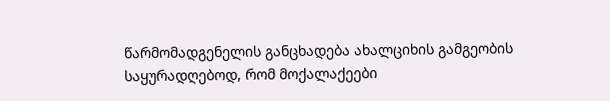წარმომადგენელის განცხადება ახალციხის გამგეობის საყურადღებოდ, რომ მოქალაქეები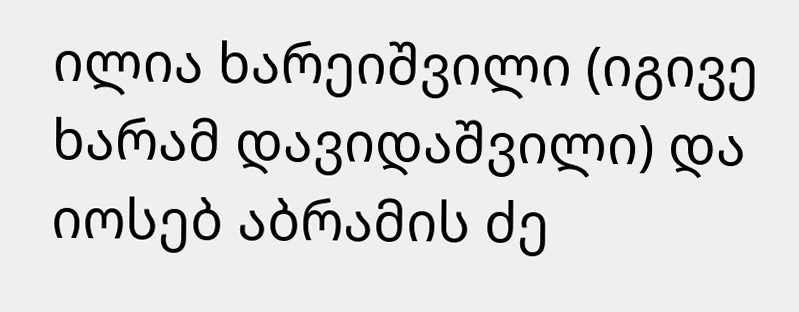ილია ხარეიშვილი (იგივე ხარამ დავიდაშვილი) და იოსებ აბრამის ძე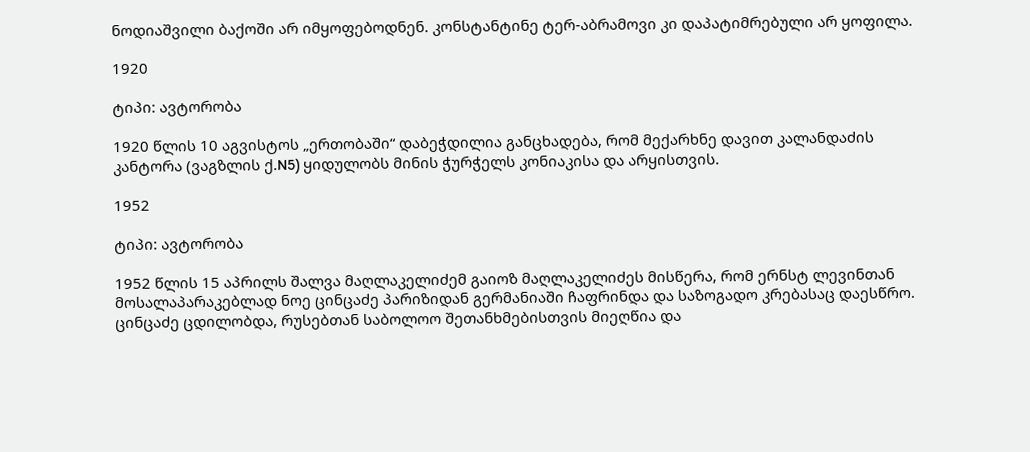ნოდიაშვილი ბაქოში არ იმყოფებოდნენ. კონსტანტინე ტერ-აბრამოვი კი დაპატიმრებული არ ყოფილა.

1920

ტიპი: ავტორობა

1920 წლის 10 აგვისტოს „ერთობაში“ დაბეჭდილია განცხადება, რომ მექარხნე დავით კალანდაძის კანტორა (ვაგზლის ქ.N5) ყიდულობს მინის ჭურჭელს კონიაკისა და არყისთვის.

1952

ტიპი: ავტორობა

1952 წლის 15 აპრილს შალვა მაღლაკელიძემ გაიოზ მაღლაკელიძეს მისწერა, რომ ერნსტ ლევინთან მოსალაპარაკებლად ნოე ცინცაძე პარიზიდან გერმანიაში ჩაფრინდა და საზოგადო კრებასაც დაესწრო. ცინცაძე ცდილობდა, რუსებთან საბოლოო შეთანხმებისთვის მიეღწია და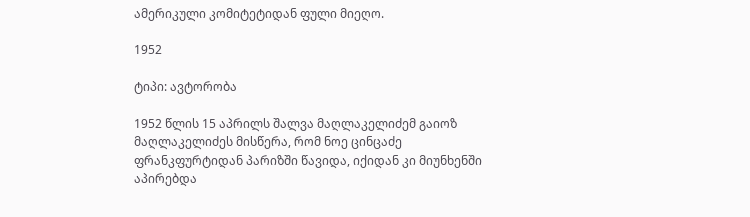ამერიკული კომიტეტიდან ფული მიეღო.

1952

ტიპი: ავტორობა

1952 წლის 15 აპრილს შალვა მაღლაკელიძემ გაიოზ მაღლაკელიძეს მისწერა, რომ ნოე ცინცაძე ფრანკფურტიდან პარიზში წავიდა, იქიდან კი მიუნხენში აპირებდა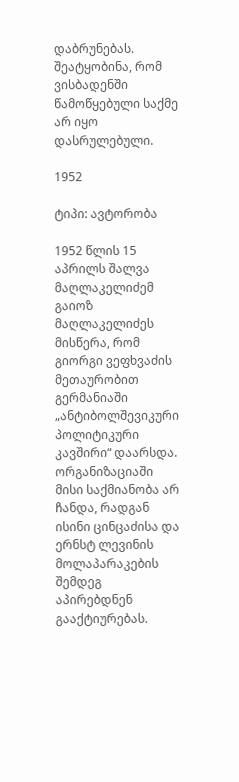დაბრუნებას. შეატყობინა, რომ ვისბადენში წამოწყებული საქმე არ იყო დასრულებული.

1952

ტიპი: ავტორობა

1952 წლის 15 აპრილს შალვა მაღლაკელიძემ გაიოზ მაღლაკელიძეს მისწერა, რომ გიორგი ვეფხვაძის მეთაურობით გერმანიაში „ანტიბოლშევიკური პოლიტიკური კავშირი“ დაარსდა. ორგანიზაციაში მისი საქმიანობა არ ჩანდა, რადგან ისინი ცინცაძისა და ერნსტ ლევინის მოლაპარაკების შემდეგ აპირებდნენ გააქტიურებას.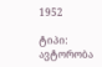1952

ტიპი: ავტორობა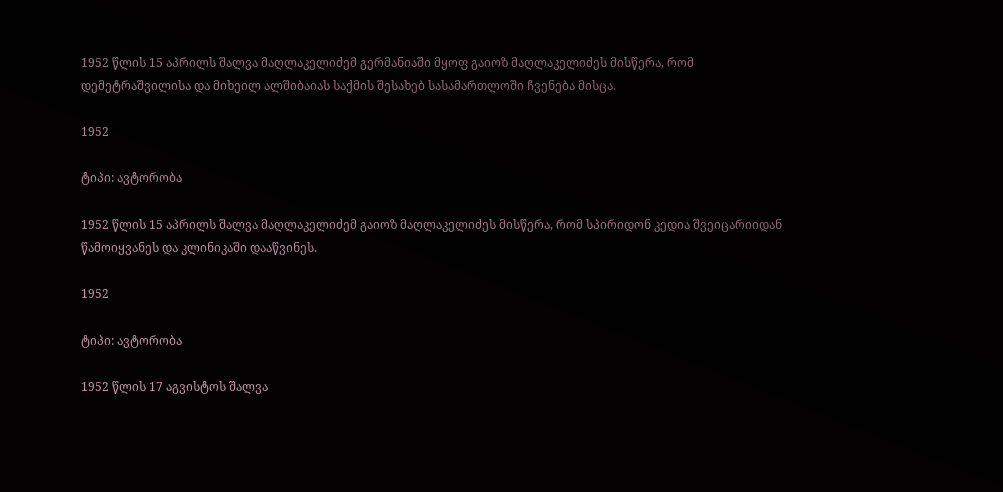1952 წლის 15 აპრილს შალვა მაღლაკელიძემ გერმანიაში მყოფ გაიოზ მაღლაკელიძეს მისწერა, რომ დემეტრაშვილისა და მიხეილ ალშიბაიას საქმის შესახებ სასამართლოში ჩვენება მისცა.

1952

ტიპი: ავტორობა

1952 წლის 15 აპრილს შალვა მაღლაკელიძემ გაიოზ მაღლაკელიძეს მისწერა, რომ სპირიდონ კედია შვეიცარიიდან წამოიყვანეს და კლინიკაში დააწვინეს.

1952

ტიპი: ავტორობა

1952 წლის 17 აგვისტოს შალვა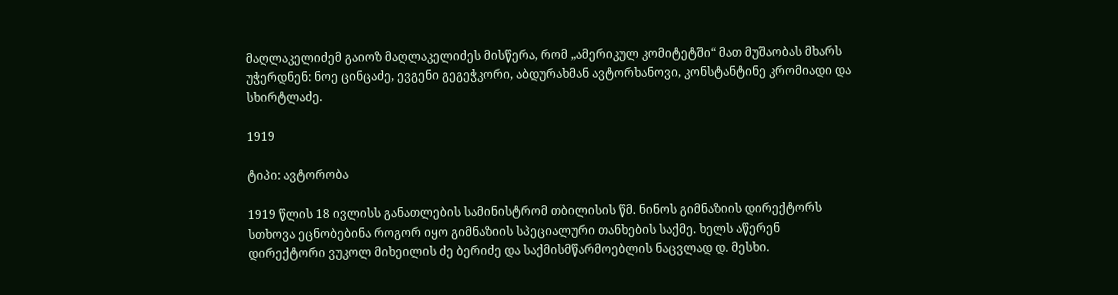მაღლაკელიძემ გაიოზ მაღლაკელიძეს მისწერა, რომ „ამერიკულ კომიტეტში“ მათ მუშაობას მხარს უჭერდნენ: ნოე ცინცაძე, ევგენი გეგეჭკორი, აბდურახმან ავტორხანოვი, კონსტანტინე კრომიადი და სხირტლაძე.

1919

ტიპი: ავტორობა

1919 წლის 18 ივლისს განათლების სამინისტრომ თბილისის წმ. ნინოს გიმნაზიის დირექტორს სთხოვა ეცნობებინა როგორ იყო გიმნაზიის სპეციალური თანხების საქმე. ხელს აწერენ დირექტორი ვუკოლ მიხეილის ძე ბერიძე და საქმისმწარმოებლის ნაცვლად დ. მესხი.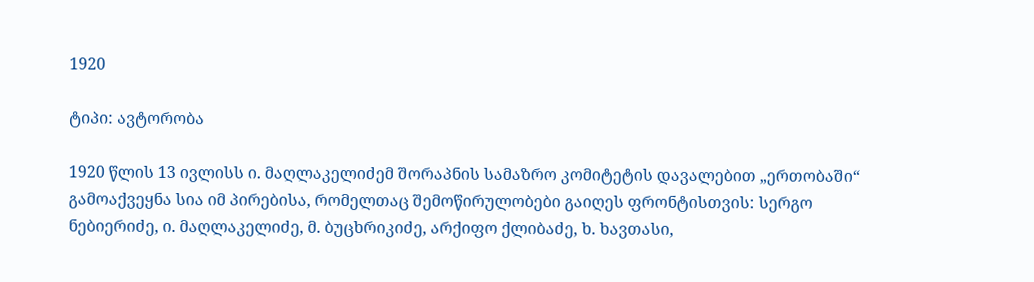1920

ტიპი: ავტორობა

1920 წლის 13 ივლისს ი. მაღლაკელიძემ შორაპნის სამაზრო კომიტეტის დავალებით „ერთობაში“ გამოაქვეყნა სია იმ პირებისა, რომელთაც შემოწირულობები გაიღეს ფრონტისთვის: სერგო ნებიერიძე, ი. მაღლაკელიძე, მ. ბუცხრიკიძე, არქიფო ქლიბაძე, ხ. ხავთასი,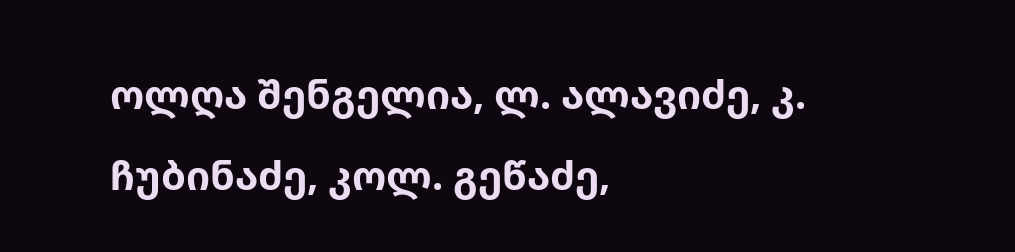ოლღა შენგელია, ლ. ალავიძე, კ. ჩუბინაძე, კოლ. გეწაძე,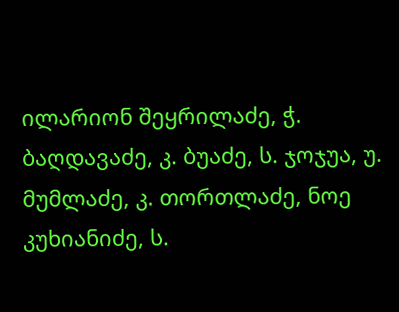ილარიონ შეყრილაძე, ჭ. ბაღდავაძე, კ. ბუაძე, ს. ჯოჯუა, უ. მუმლაძე, კ. თორთლაძე, ნოე კუხიანიძე, ს.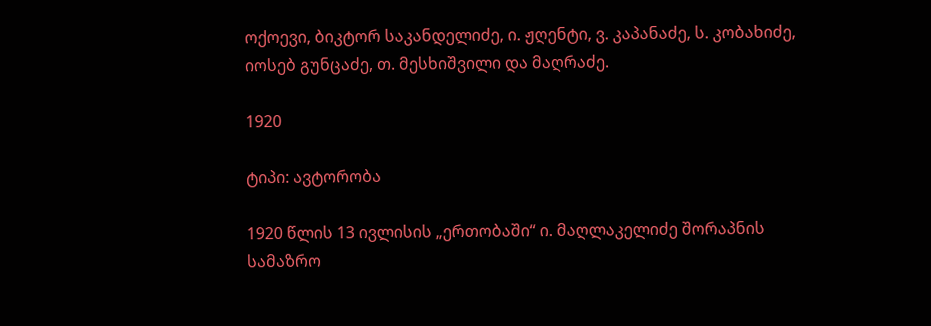ოქოევი, ბიკტორ საკანდელიძე, ი. ჟღენტი, ვ. კაპანაძე, ს. კობახიძე, იოსებ გუნცაძე, თ. მესხიშვილი და მაღრაძე.

1920

ტიპი: ავტორობა

1920 წლის 13 ივლისის „ერთობაში“ ი. მაღლაკელიძე შორაპნის სამაზრო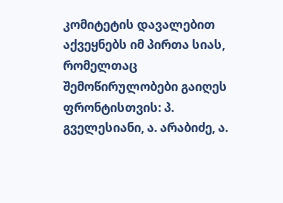კომიტეტის დავალებით აქვეყნებს იმ პირთა სიას, რომელთაც შემოწირულობები გაიღეს ფრონტისთვის: პ. გველესიანი, ა. არაბიძე, ა.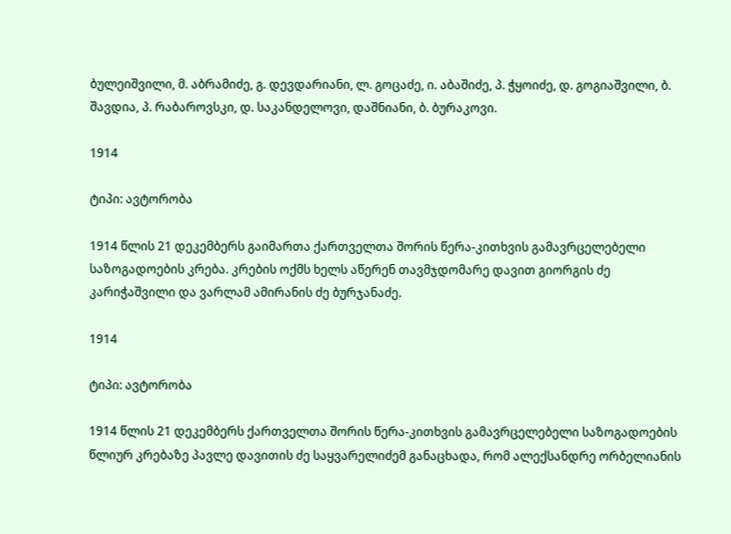ბულეიშვილი, მ. აბრამიძე, გ. დევდარიანი, ლ. გოცაძე, ი. აბაშიძე, პ. ჭყოიძე, დ. გოგიაშვილი, ბ. შავდია, პ. რაბაროვსკი, დ. საკანდელოვი, დაშნიანი, ბ. ბურაკოვი.

1914

ტიპი: ავტორობა

1914 წლის 21 დეკემბერს გაიმართა ქართველთა შორის წერა-კითხვის გამავრცელებელი საზოგადოების კრება. კრების ოქმს ხელს აწერენ თავმჯდომარე დავით გიორგის ძე კარიჭაშვილი და ვარლამ ამირანის ძე ბურჯანაძე.

1914

ტიპი: ავტორობა

1914 წლის 21 დეკემბერს ქართველთა შორის წერა-კითხვის გამავრცელებელი საზოგადოების წლიურ კრებაზე პავლე დავითის ძე საყვარელიძემ განაცხადა, რომ ალექსანდრე ორბელიანის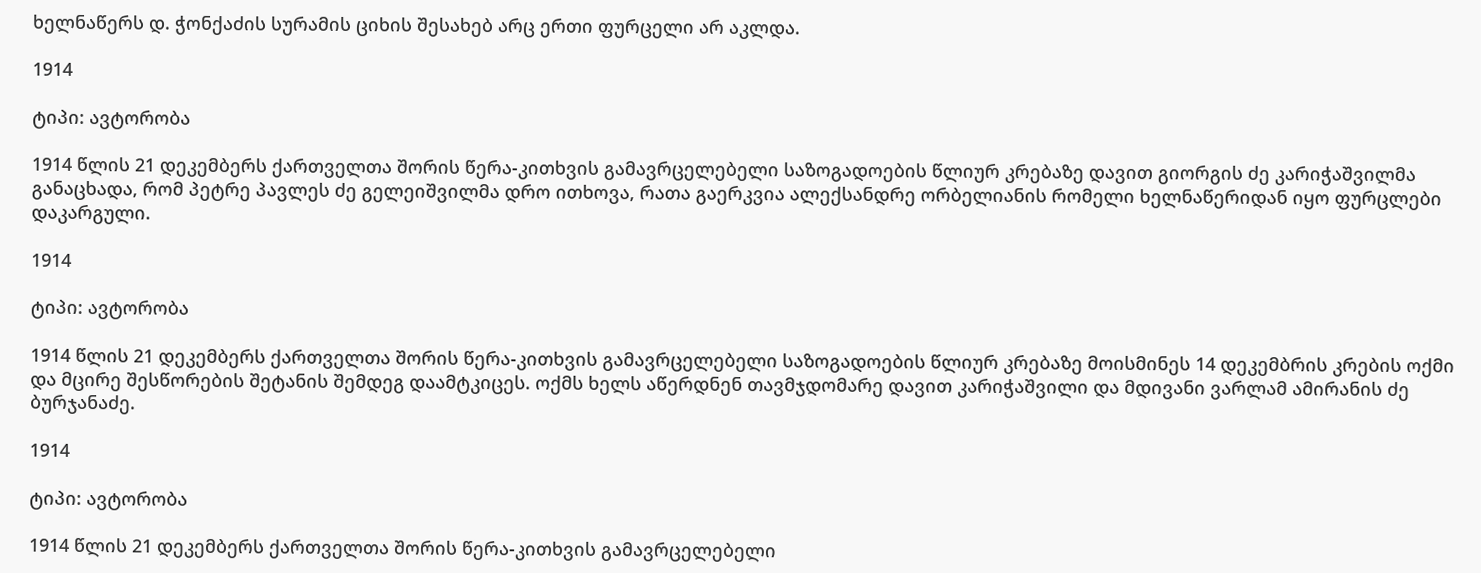ხელნაწერს დ. ჭონქაძის სურამის ციხის შესახებ არც ერთი ფურცელი არ აკლდა.

1914

ტიპი: ავტორობა

1914 წლის 21 დეკემბერს ქართველთა შორის წერა-კითხვის გამავრცელებელი საზოგადოების წლიურ კრებაზე დავით გიორგის ძე კარიჭაშვილმა განაცხადა, რომ პეტრე პავლეს ძე გელეიშვილმა დრო ითხოვა, რათა გაერკვია ალექსანდრე ორბელიანის რომელი ხელნაწერიდან იყო ფურცლები დაკარგული.

1914

ტიპი: ავტორობა

1914 წლის 21 დეკემბერს ქართველთა შორის წერა-კითხვის გამავრცელებელი საზოგადოების წლიურ კრებაზე მოისმინეს 14 დეკემბრის კრების ოქმი და მცირე შესწორების შეტანის შემდეგ დაამტკიცეს. ოქმს ხელს აწერდნენ თავმჯდომარე დავით კარიჭაშვილი და მდივანი ვარლამ ამირანის ძე ბურჯანაძე.

1914

ტიპი: ავტორობა

1914 წლის 21 დეკემბერს ქართველთა შორის წერა-კითხვის გამავრცელებელი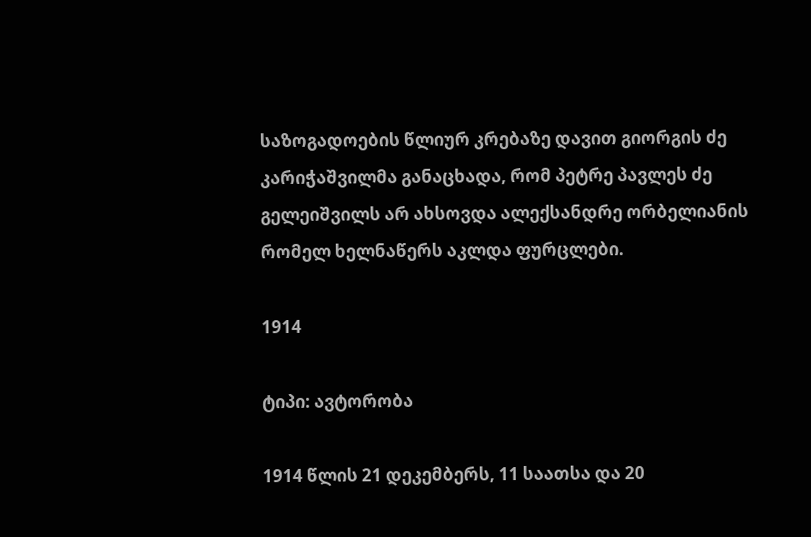საზოგადოების წლიურ კრებაზე დავით გიორგის ძე კარიჭაშვილმა განაცხადა, რომ პეტრე პავლეს ძე გელეიშვილს არ ახსოვდა ალექსანდრე ორბელიანის რომელ ხელნაწერს აკლდა ფურცლები.

1914

ტიპი: ავტორობა

1914 წლის 21 დეკემბერს, 11 საათსა და 20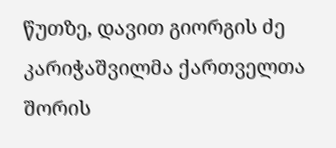წუთზე, დავით გიორგის ძე კარიჭაშვილმა ქართველთა შორის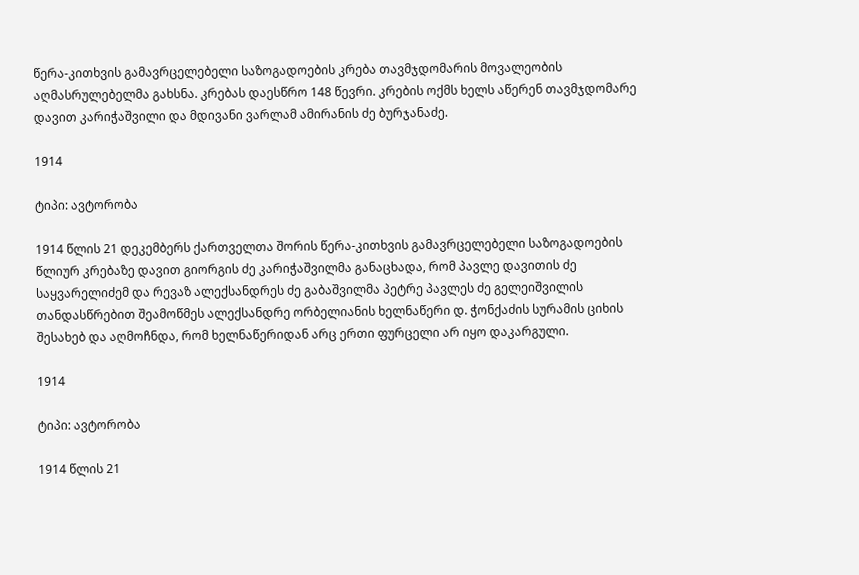წერა-კითხვის გამავრცელებელი საზოგადოების კრება თავმჯდომარის მოვალეობის აღმასრულებელმა გახსნა. კრებას დაესწრო 148 წევრი. კრების ოქმს ხელს აწერენ თავმჯდომარე დავით კარიჭაშვილი და მდივანი ვარლამ ამირანის ძე ბურჯანაძე.

1914

ტიპი: ავტორობა

1914 წლის 21 დეკემბერს ქართველთა შორის წერა-კითხვის გამავრცელებელი საზოგადოების წლიურ კრებაზე დავით გიორგის ძე კარიჭაშვილმა განაცხადა, რომ პავლე დავითის ძე საყვარელიძემ და რევაზ ალექსანდრეს ძე გაბაშვილმა პეტრე პავლეს ძე გელეიშვილის თანდასწრებით შეამოწმეს ალექსანდრე ორბელიანის ხელნაწერი დ. ჭონქაძის სურამის ციხის შესახებ და აღმოჩნდა, რომ ხელნაწერიდან არც ერთი ფურცელი არ იყო დაკარგული.

1914

ტიპი: ავტორობა

1914 წლის 21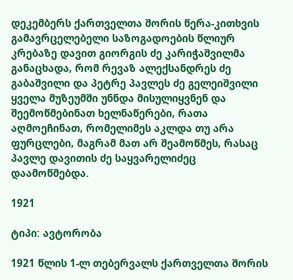დეკემბერს ქართველთა შორის წერა-კითხვის გამავრცელებელი საზოგადოების წლიურ კრებაზე დავით გიორგის ძე კარიჭაშვილმა განაცხადა, რომ რევაზ ალექსანდრეს ძე გაბაშვილი და პეტრე პავლეს ძე გელეიშვილი ყველა მუზეუმში უნნდა მისულიყვნენ და შეემოწმებინათ ხელნაწერები, რათა აღმოეჩინათ, რომელიმეს აკლდა თუ არა ფურცლები, მაგრამ მათ არ შეამოწმეს, რასაც პავლე დავითის ძე საყვარელიძეც დაამოწმებდა.

1921

ტიპი: ავტორობა

1921 წლის 1-ლ თებერვალს ქართველთა შორის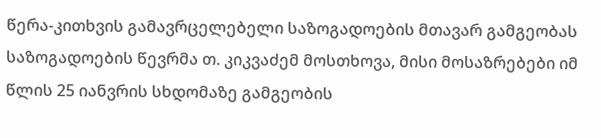წერა-კითხვის გამავრცელებელი საზოგადოების მთავარ გამგეობას საზოგადოების წევრმა თ. კიკვაძემ მოსთხოვა, მისი მოსაზრებები იმ წლის 25 იანვრის სხდომაზე გამგეობის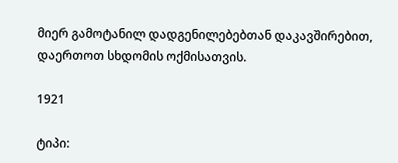მიერ გამოტანილ დადგენილებებთან დაკავშირებით, დაერთოთ სხდომის ოქმისათვის.

1921

ტიპი: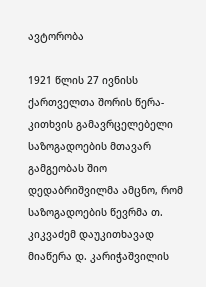ავტორობა

1921 წლის 27 ივნისს ქართველთა შორის წერა-კითხვის გამავრცელებელი საზოგადოების მთავარ გამგეობას შიო დედაბრიშვილმა ამცნო, რომ საზოგადოების წევრმა თ. კიკვაძემ დაუკითხავად მიაწერა დ. კარიჭაშვილის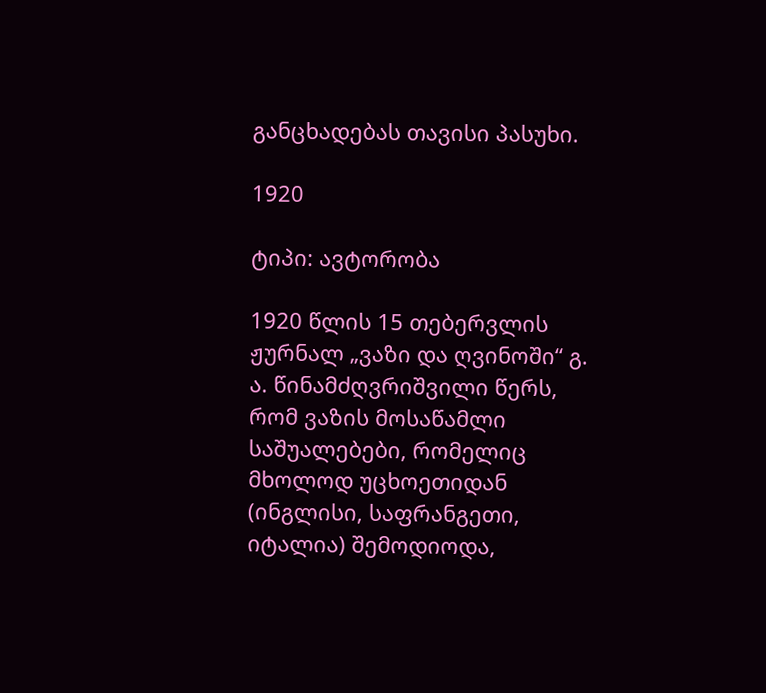განცხადებას თავისი პასუხი.

1920

ტიპი: ავტორობა

1920 წლის 15 თებერვლის ჟურნალ „ვაზი და ღვინოში“ გ. ა. წინამძღვრიშვილი წერს, რომ ვაზის მოსაწამლი საშუალებები, რომელიც მხოლოდ უცხოეთიდან (ინგლისი, საფრანგეთი, იტალია) შემოდიოდა,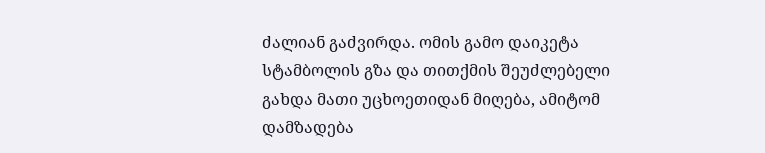ძალიან გაძვირდა. ომის გამო დაიკეტა სტამბოლის გზა და თითქმის შეუძლებელი გახდა მათი უცხოეთიდან მიღება, ამიტომ დამზადება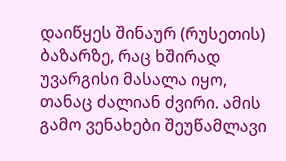დაიწყეს შინაურ (რუსეთის) ბაზარზე, რაც ხშირად უვარგისი მასალა იყო, თანაც ძალიან ძვირი. ამის გამო ვენახები შეუწამლავი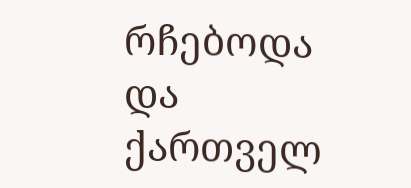რჩებოდა და ქართველ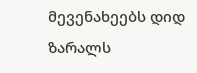მევენახეებს დიდ ზარალს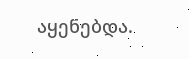აყენებდა.